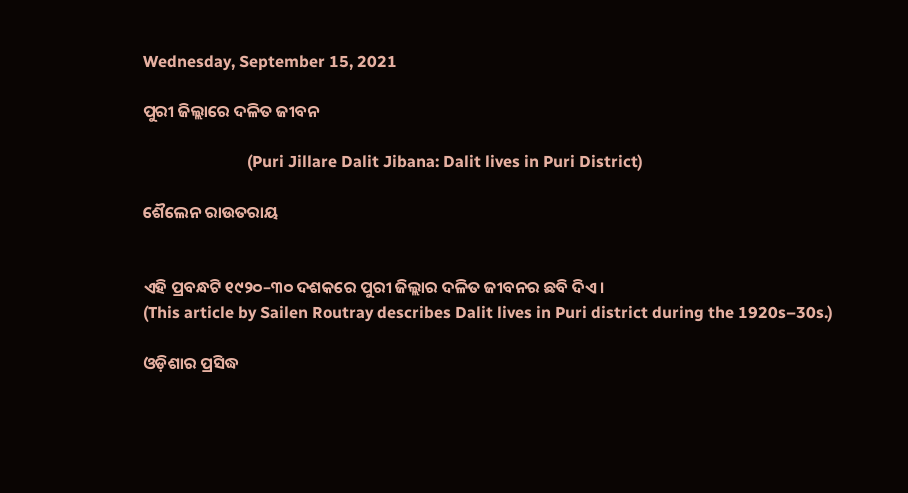Wednesday, September 15, 2021

ପୁରୀ ଜିଲ୍ଲାରେ ଦଳିତ ଜୀବନ

                          (Puri Jillare Dalit Jibana: Dalit lives in Puri District)

ଶୈଲେନ ରାଉତରାୟ


ଏହି ପ୍ରବନ୍ଧଟି ୧୯୨୦–୩୦ ଦଶକରେ ପୁରୀ ଜିଲ୍ଲାର ଦଳିତ ଜୀବନର ଛବି ଦିଏ ।
(This article by Sailen Routray describes Dalit lives in Puri district during the 1920s–30s.)

ଓଡ଼ିଶାର ପ୍ରସିଦ୍ଧ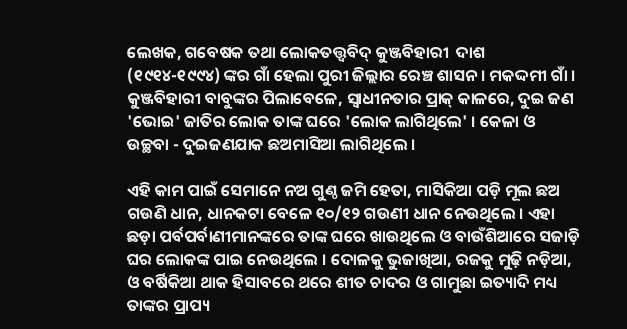ଲେଖକ, ଗବେଷକ ତଥା ଲୋକତତ୍ତ୍ୱବିଦ୍ କୁଞ୍ଜବିହାରୀ  ଦାଶ (୧୯୧୪-୧୯୯୪) ଙ୍କର ଗାଁ ହେଲା ପୁରୀ ଜିଲ୍ଲାର ରେଞ୍ଚ ଶାସନ । ମକଦ୍ଦମୀ ଗାଁ । କୁଞ୍ଜବିହାରୀ ବାବୁଙ୍କର ପିଲାବେଳେ, ସ୍ୱାଧୀନତାର ପ୍ରାକ୍ କାଳରେ, ଦୁଇ ଜଣ 'ଭୋଇ' ଜାତିର ଲୋକ ତାଙ୍କ ଘରେ 'ଲୋକ ଲାଗିଥିଲେ' । କେଳା ଓ ଉଚ୍ଛବା - ଦୁଇଜଣଯାକ ଛଅମାସିଆ ଲାଗିଥିଲେ ।

ଏହି କାମ ପାଇଁ ସେମାନେ ନଅ ଗୁଣ୍ଠ ଜମି ହେତା, ମାସିକିଆ ପଡ଼ି ମୂଲ ଛଅ ଗଉଣି ଧାନ, ଧାନକଟା ବେଳେ ୧୦/୧୨ ଗଉଣୀ ଧାନ ନେଉଥିଲେ । ଏହା ଛଡ଼ା ପର୍ବପର୍ବାଣୀମାନଙ୍କରେ ତାଙ୍କ ଘରେ ଖାଉଥିଲେ ଓ ବାଉଁଶିଆରେ ସଜାଡ଼ି ଘର ଲୋକଙ୍କ ପାଇ ନେଉଥିଲେ । ଦୋଳକୁ ଭୁଜାଖିଆ, ରଜକୁ ମୁଢ଼ି ନଡ଼ିଆ, ଓ ବର୍ଷିକିଆ ଥାକ ହିସାବରେ ଥରେ ଶୀତ ଚାଦର ଓ ଗାମୁଛା ଇତ୍ୟାଦି ମଧ୍ୟ ତାଙ୍କର ପ୍ରାପ୍ୟ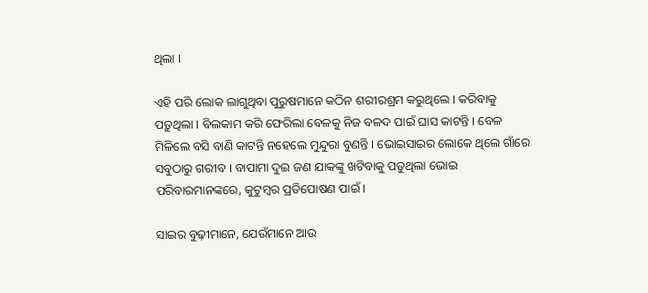ଥିଲା ।

ଏହି ପରି ଲୋକ ଲାଗୁଥିବା ପୁରୁଷମାନେ କଠିନ ଶରୀରଶ୍ରମ କରୁଥିଲେ । କରିବାକୁ ପଡ଼ୁଥିଲା । ବିଲକାମ କରି ଫେରିଲା ବେଳକୁ ନିଜ ବଳଦ ପାଇଁ ଘାସ କାଟନ୍ତି । ବେଳ ମିଳିଲେ ବସି ବାଣି କାଟନ୍ତି ନହେଲେ ମୁନ୍ଦୁରା ବୁଣନ୍ତି । ଭୋଇସାଇର ଲୋକେ ଥିଲେ ଗାଁରେ ସବୁଠାରୁ ଗରୀବ । ବାପାମା ଦୁଇ ଜଣ ଯାକଙ୍କୁ ଖଟିବାକୁ ପଡୁଥିଲା ଭୋଇ ପରିବାରମାନଙ୍କରେ, କୁଟୁମ୍ବର ପ୍ରତିପୋଷଣ ପାଇଁ ।

ସାଇର ବୁଢ଼ୀମାନେ, ଯେଉଁମାନେ ଆଉ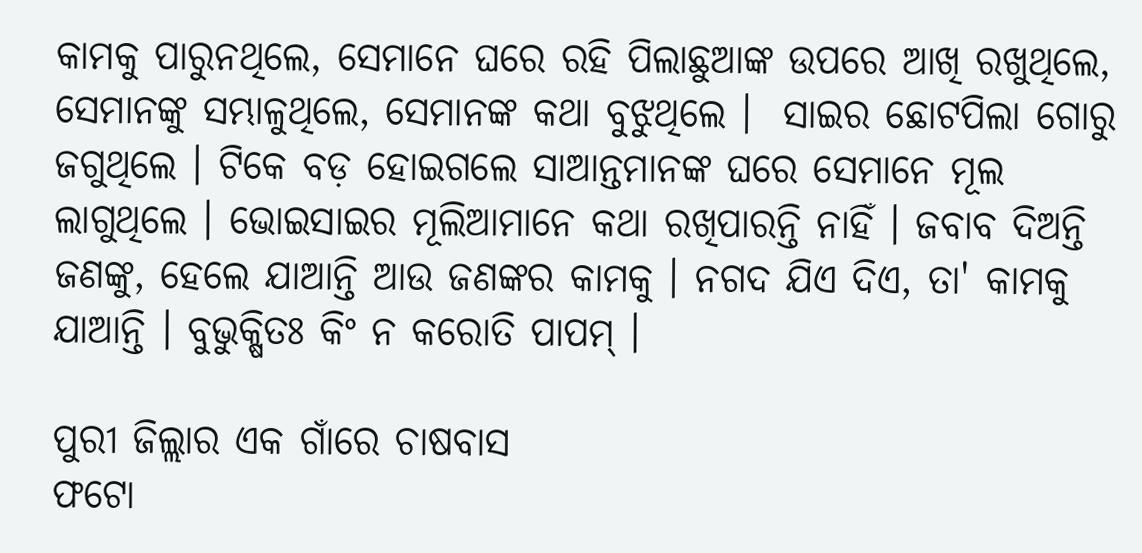କାମକୁ ପାରୁନଥିଲେ, ସେମାନେ ଘରେ ରହି ପିଲାଛୁଆଙ୍କ ଉପରେ ଆଖି ରଖୁଥିଲେ, ସେମାନଙ୍କୁ ସମ୍ଭାଳୁଥିଲେ, ସେମାନଙ୍କ କଥା ବୁଝୁଥିଲେ ।  ସାଇର ଛୋଟପିଲା ଗୋରୁ ଜଗୁଥିଲେ । ଟିକେ ବଡ଼ ହୋଇଗଲେ ସାଆନ୍ତମାନଙ୍କ ଘରେ ସେମାନେ ମୂଲ ଲାଗୁଥିଲେ । ଭୋଇସାଇର ମୂଲିଆମାନେ କଥା ରଖିପାରନ୍ତି ନାହିଁ । ଜବାବ ଦିଅନ୍ତି ଜଣଙ୍କୁ, ହେଲେ ଯାଆନ୍ତି ଆଉ ଜଣଙ୍କର କାମକୁ । ନଗଦ ଯିଏ ଦିଏ, ତା' କାମକୁ ଯାଆନ୍ତି । ବୁଭୁକ୍ଷିତଃ କିଂ ନ କରୋତି ପାପମ୍ ।

ପୁରୀ ଜିଲ୍ଲାର ଏକ ଗାଁରେ ଚାଷବାସ
ଫଟୋ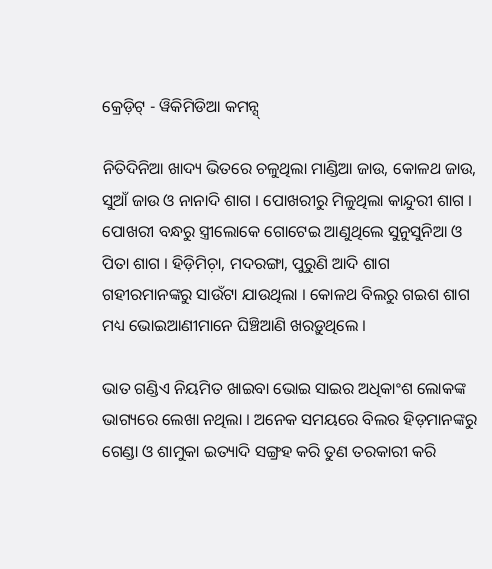କ୍ରେଡ଼ିଟ୍ - ୱିକିମିଡିଆ କମନ୍ସ୍

ନିତିଦିନିଆ ଖାଦ୍ୟ ଭିତରେ ଚଳୁଥିଲା ମାଣ୍ଡିଆ ଜାଉ, କୋଳଥ ଜାଉ, ସୁଆଁ ଜାଉ ଓ ନାନାଦି ଶାଗ । ପୋଖରୀରୁ ମିଳୁଥିଲା କାନ୍ଦୁରୀ ଶାଗ । ପୋଖରୀ ବନ୍ଧରୁ ସ୍ତ୍ରୀଲୋକେ ଗୋଟେଇ ଆଣୁଥିଲେ ସୁନୁସୁନିଆ ଓ ପିତା ଶାଗ । ହିଡ଼ିମିଚ଼ା, ମଦରଙ୍ଗା, ପୁରୁଣି ଆଦି ଶାଗ ଗହୀରମାନଙ୍କରୁ ସାଉଁଟା ଯାଉଥିଲା । କୋଳଥ ବିଲରୁ ଗଇଶ ଶାଗ ମଧ୍ୟ ଭୋଇଆଣୀମାନେ ଘିଞ୍ଚିଆଣି ଖରଡ଼ୁଥିଲେ ।

ଭାତ ଗଣ୍ଡିଏ ନିୟମିତ ଖାଇବା ଭୋଇ ସାଇର ଅଧିକାଂଶ ଲୋକଙ୍କ ଭାଗ୍ୟରେ ଲେଖା ନଥିଲା । ଅନେକ ସମୟରେ ବିଲର ହିଡ଼ମାନଙ୍କରୁ ଗେଣ୍ଡା ଓ ଶାମୁକା ଇତ୍ୟାଦି ସଙ୍ଗ୍ରହ କରି ତୁଣ ତରକାରୀ କରି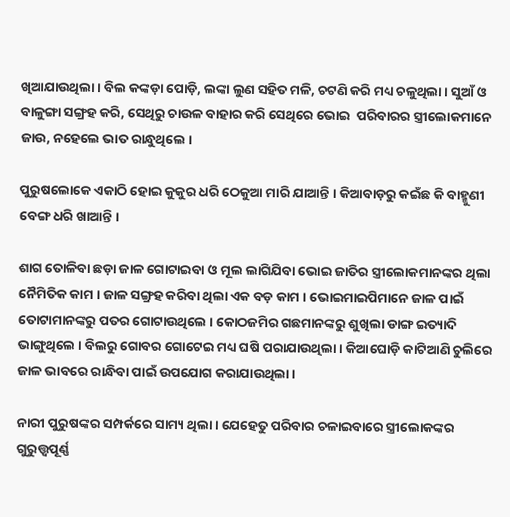ଖିଆଯାଉଥିଲା । ବିଲ କଙ୍କଡ଼ା ପୋଡ଼ି, ଲଙ୍କା ଲୁଣ ସହିତ ମଳି, ଚଟଣି କରି ମଧ୍ୟ ଚଳୁଥିଲା । ସୁଆଁ ଓ ବାଳୁଙ୍ଗା ସଙ୍ଗ୍ରହ କରି, ସେଥିରୁ ଚାଉଳ ବାହାର କରି ସେଥିରେ ଭୋଇ  ପରିବାରର ସ୍ତ୍ରୀଲୋକମାନେ ଜାଉ, ନହେଲେ ଭାତ ରାନ୍ଧୁଥିଲେ ।

ପୁରୁଷଲୋକେ ଏକାଠି ହୋଇ କୁକୁର ଧରି ଠେକୁଆ ମାରି ଯାଆନ୍ତି । କିଆବାଡ଼ରୁ କଇଁଛ କି ବାହ୍ମୁଣୀ ବେଙ୍ଗ ଧରି ଖାଆନ୍ତି ।

ଶାଗ ତୋଳିବା ଛଡ଼ା ଜାଳ ଗୋଟାଇବା ଓ ମୂଲ ଲାଗିଯିବା ଭୋଇ ଜାତିର ସ୍ତ୍ରୀଲୋକମାନଙ୍କର ଥିଲା ନୈମିତିକ କାମ । ଜାଳ ସଙ୍ଗ୍ରହ କରିବା ଥିଲା ଏକ ବଡ଼ କାମ । ଭୋଇମାଇପିମାନେ ଜାଳ ପାଇଁ ତୋଟାମାନଙ୍କରୁ ପତର ଗୋଟାଉଥିଲେ । କୋଠଜମିର ଗଛମାନଙ୍କରୁ ଶୁଖିଲା ଡାଙ୍ଗ ଇତ୍ୟାଦି ଭାଙ୍ଗୁଥିଲେ । ବିଲରୁ ଗୋବର ଗୋଟେଇ ମଧ୍ୟ ଘଷି ପରାଯାଉଥିଲା । କିଆଘୋଡ଼ି କାଟିଆଣି ଚୁଲିରେ ଜାଳ ଭାବରେ ରାନ୍ଧିବା ପାଇଁ ଉପଯୋଗ କରାଯାଉଥିଲା ।

ନାରୀ ପୁରୁଷଙ୍କର ସମ୍ପର୍କରେ ସାମ୍ୟ ଥିଲା । ଯେହେତୁ ପରିବାର ଚଳାଇବାରେ ସ୍ତ୍ରୀଲୋକଙ୍କର ଗୁରୁତ୍ତ୍ୱପୂର୍ଣ୍ଣ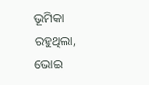ଭୂମିକା ରହୁଥିଲା, ଭୋଇ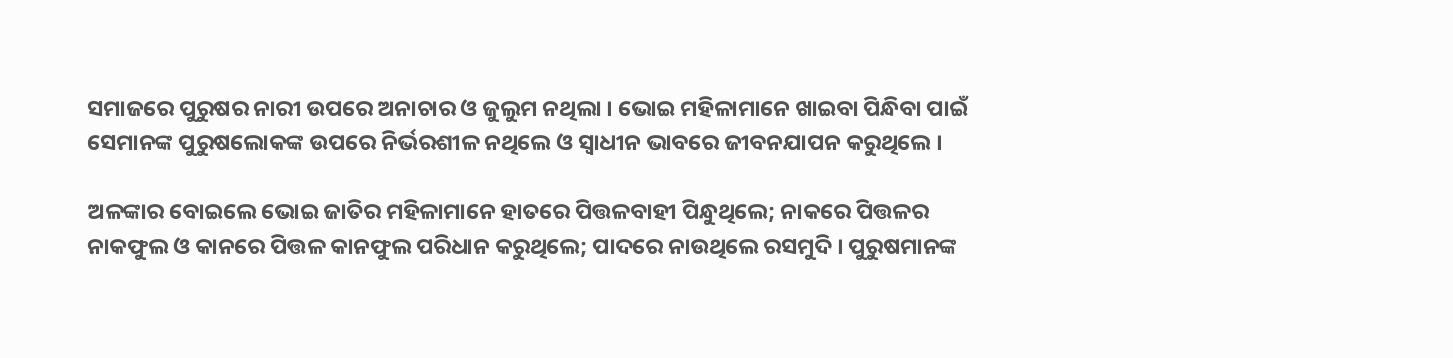ସମାଜରେ ପୁରୁଷର ନାରୀ ଉପରେ ଅନାଚାର ଓ ଜୁଲୁମ ନଥିଲା । ଭୋଇ ମହିଳାମାନେ ଖାଇବା ପିନ୍ଧିବା ପାଇଁ ସେମାନଙ୍କ ପୁରୁଷଲୋକଙ୍କ ଉପରେ ନିର୍ଭରଶୀଳ ନଥିଲେ ଓ ସ୍ୱାଧୀନ ଭାବରେ ଜୀବନଯାପନ କରୁଥିଲେ ।

ଅଳଙ୍କାର ବୋଇଲେ ଭୋଇ ଜାତିର ମହିଳାମାନେ ହାତରେ ପିତ୍ତଳବାହୀ ପିନ୍ଧୁଥିଲେ; ନାକରେ ପିତ୍ତଳର ନାକଫୁଲ ଓ କାନରେ ପିତ୍ତଳ କାନଫୁଲ ପରିଧାନ କରୁଥିଲେ; ପାଦରେ ନାଉଥିଲେ ରସମୁଦି । ପୁରୁଷମାନଙ୍କ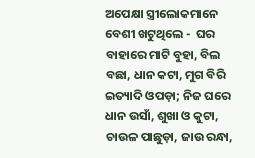ଅପେକ୍ଷା ସ୍ତ୍ରୀଲୋକମାନେ ବେଶୀ ଖଟୁଥିଲେ -  ଘର ବାହାରେ ମାଟି ବୁହା, ବିଲ ବଛା, ଧାନ କଟା, ମୁଗ ବିରି ଇତ୍ୟାଦି ଓପଡ଼ା; ନିଜ ଘରେ ଧାନ ଉସାଁ, ଶୁଖା ଓ କୁଟା, ଚାଉଳ ପାଛୁଡ଼ା, ଜାଉ ରନ୍ଧା,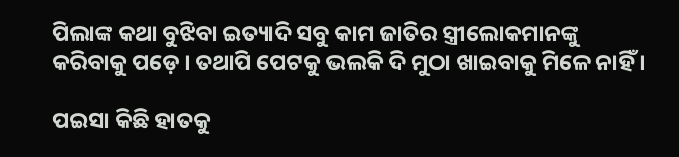ପିଲାଙ୍କ କଥା ବୁଝିବା ଇତ୍ୟାଦି ସବୁ କାମ ଜାତିର ସ୍ତ୍ରୀଲୋକମାନଙ୍କୁ କରିବାକୁ ପଡ଼େ । ତଥାପି ପେଟକୁ ଭଲକି ଦି ମୁଠା ଖାଇବାକୁ ମିଳେ ନାହିଁ ।

ପଇସା କିଛି ହାତକୁ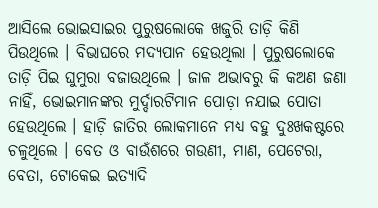ଆସିଲେ ଭୋଇସାଇର ପୁରୁଷଲୋକେ ଖଜୁରି ତାଡ଼ି କିଣି ପିଉଥିଲେ । ବିଭାଘରେ ମଦ୍ୟପାନ ହେଉଥିଲା । ପୁରୁଷଲୋକେ ତାଡ଼ି ପିଇ ଘୁମୁରା ବଜାଉଥିଲେ । ଜାଳ ଅଭାବରୁ କି କଅଣ ଜଣା ନାହିଁ, ଭୋଇମାନଙ୍କର ମୁର୍ଦ୍ଦାରଟିମାନ ପୋଡ଼ା ନଯାଇ ପୋତା ହେଉଥିଲେ । ହାଡ଼ି ଜାତିର ଲୋକମାନେ ମଧ୍ୟ ବହୁ ଦୁଃଖକଷ୍ଟରେ ଚଳୁଥିଲେ । ବେତ ଓ ବାଉଁଶରେ ଗଉଣୀ, ମାଣ, ପେଟେରା, ବେତା, ଟୋକେଇ ଇତ୍ୟାଦି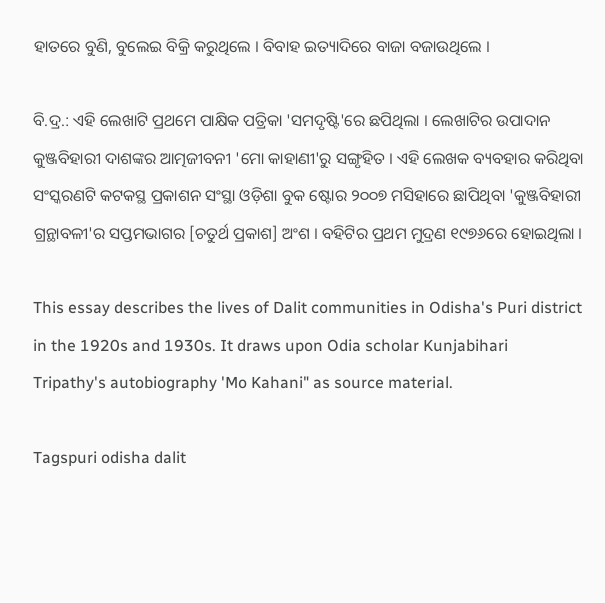ହାତରେ ବୁଣି, ବୁଲେଇ ବିକ୍ରି କରୁଥିଲେ । ବିବାହ ଇତ୍ୟାଦିରେ ବାଜା ବଜାଉଥିଲେ ।

ବି.ଦ୍ର.: ଏହି ଲେଖାଟି ପ୍ରଥମେ ପାକ୍ଷିକ ପତ୍ରିକା 'ସମଦୃଷ୍ଟି'ରେ ଛପିଥିଲା । ଲେଖାଟିର ଉପାଦାନ କୁଞ୍ଜବିହାରୀ ଦାଶଙ୍କର ଆତ୍ମଜୀବନୀ 'ମୋ କାହାଣୀ'ରୁ ସଙ୍ଗୃହିତ । ଏହି ଲେଖକ ବ୍ୟବହାର କରିଥିବା ସଂସ୍କରଣଟି କଟକସ୍ଥ ପ୍ରକାଶନ ସଂସ୍ଥା ଓଡ଼ିଶା ବୁକ ଷ୍ଟୋର ୨୦୦୭ ମସିହାରେ ଛାପିଥିବା 'କୁଞ୍ଜବିହାରୀ ଗ୍ରନ୍ଥାବଳୀ'ର ସପ୍ତମଭାଗର [ଚତୁର୍ଥ ପ୍ରକାଶ] ଅଂଶ । ବହିଟିର ପ୍ରଥମ ମୁଦ୍ରଣ ୧୯୭୬ରେ ହୋଇଥିଲା ।

This essay describes the lives of Dalit communities in Odisha's Puri district in the 1920s and 1930s. It draws upon Odia scholar Kunjabihari Tripathy's autobiography 'Mo Kahani" as source material.

Tagspuri odisha dalit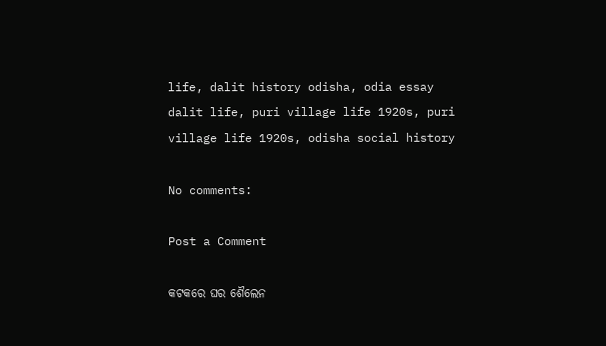life, dalit history odisha, odia essay dalit life, puri village life 1920s, puri village life 1920s, odisha social history

No comments:

Post a Comment

କଟକରେ ଘର ଶୈଲେନ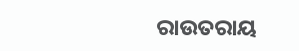ରାଉତରାୟ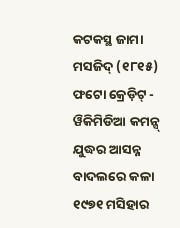କଟକସ୍ଥ ଜାମା ମସଜିଦ୍ (୧୮୧୫) ଫଟୋ କ୍ରେଡ଼ିଟ୍ - ୱିକିମିଡିଆ କମନ୍ସ୍ ଯୁଦ୍ଧର ଆସନ୍ନ ବାଦଲରେ କଳା ୧୯୭୧ ମସିହାର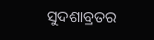ସୁଦଶାବ୍ରତର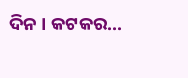ଦିନ । କଟକର...